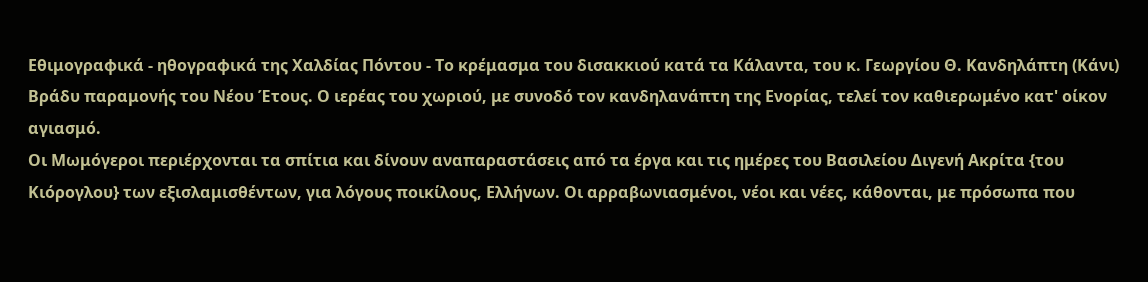Εθιμογραφικά - ηθογραφικά της Χαλδίας Πόντου - Το κρέμασμα του δισακκιού κατά τα Κάλαντα, του κ. Γεωργίου Θ. Κανδηλάπτη (Κάνι)
Βράδυ παραμονής του Νέου Έτους. Ο ιερέας του χωριού, με συνοδό τον κανδηλανάπτη της Ενορίας, τελεί τον καθιερωμένο κατ' οίκον αγιασμό.
Οι Μωμόγεροι περιέρχονται τα σπίτια και δίνουν αναπαραστάσεις από τα έργα και τις ημέρες του Βασιλείου Διγενή Ακρίτα {του Κιόρογλου} των εξισλαμισθέντων, για λόγους ποικίλους, Ελλήνων. Οι αρραβωνιασμένοι, νέοι και νέες, κάθονται, με πρόσωπα που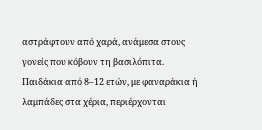αστράφτουν από χαρά, ανάμεσα στους γονείς που κόβουν τη βασιλόπιτα. Παιδάκια από 8–12 ετών, με φαναράκια ή λαμπάδες στα χέρια, περιέρχονται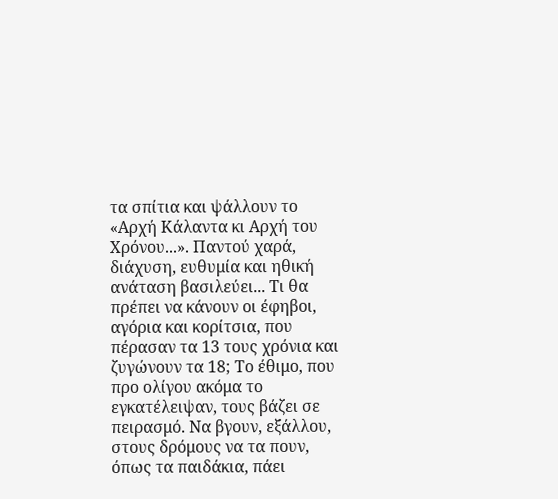τα σπίτια και ψάλλουν το «Αρχή Κάλαντα κι Αρχή του Χρόνου...». Παντού χαρά, διάχυση, ευθυμία και ηθική ανάταση βασιλεύει... Τι θα πρέπει να κάνουν οι έφηβοι, αγόρια και κορίτσια, που πέρασαν τα 13 τους χρόνια και ζυγώνουν τα 18; Το έθιμο, που προ ολίγου ακόμα το εγκατέλειψαν, τους βάζει σε πειρασμό. Να βγουν, εξάλλου, στους δρόμους να τα πουν, όπως τα παιδάκια, πάει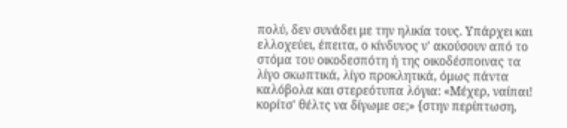πολύ, δεν συνάδει με την ηλικία τους. Υπάρχει και ελλοχεύει, έπειτα, ο κίνδυνος ν' ακούσουν από το στόμα του οικοδεσπότη ή της οικοδέσποινας τα λίγο σκωπτικά, λίγο προκλητικά, όμως πάντα καλόβολα και στερεότυπα λόγια: «Μέχερ, ναίπαι! κορίτσ' θέλτς να δίγωμε σε;» {στην περίπτωση,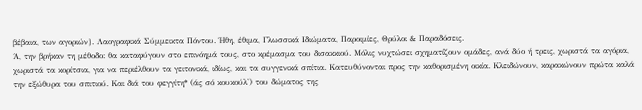βέβαια, των αγοριών}. Λαογραφικά Σύμμεικτα Πόντου. Ήθη, έθιμα, Γλωσσικά Ιδιώματα, Παροιμίες, Θρύλοι & Παραδόσεις.
Ά, την βρήκαν τη μέθοδο: θα καταφύγουν στο επινόημά τους, στο κρέμασμα του δισακκιού. Μόλις νυχτώσει σχηματίζουν ομάδες, ανά δύο ή τρεις, χωριστά τα αγόρια, χωριστά τα κορίτσια, για να περιέλθουν τα γειτονικά, ιδίως, και τα συγγενικά σπίτια. Κατευθύνονται προς την καθορισμένη οικία. Κλειδώνουν, καρακώνουν πρώτα καλά την εξώθυρα του σπιτιού. Και διά του φεγγίτη* (άς σό κουκούλ') του δώματος της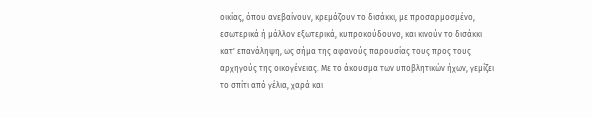οικίας, όπου ανεβαίνουν, κρεμάζουν το δισάκκι, με προσαρμοσμένο, εσωτερικά ή μάλλον εξωτερικά, κυπροκούδουνο, και κινούν το δισάκκι κατ' επανάληψη, ως σήμα της αφανούς παρουσίας τους προς τους αρχηγούς της οικογένειας. Με το άκουσμα των υποβλητικών ήχων, γεμίζει το σπίτι από γέλια, χαρά και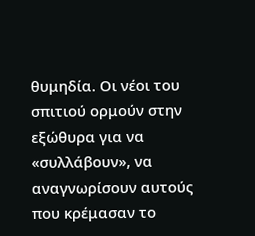θυμηδία. Οι νέοι του σπιτιού ορμούν στην εξώθυρα για να «συλλάβουν», να αναγνωρίσουν αυτούς που κρέμασαν το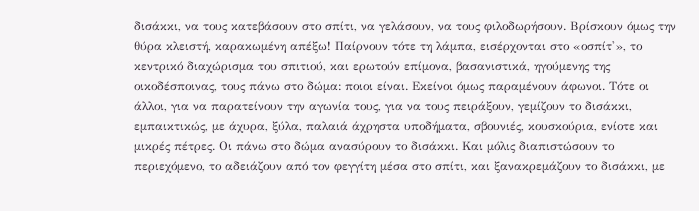δισάκκι, να τους κατεβάσουν στο σπίτι, να γελάσουν, να τους φιλοδωρήσουν. Βρίσκουν όμως την θύρα κλειστή, καρακωμένη απέξω! Παίρνουν τότε τη λάμπα, εισέρχονται στο «οσπίτ'», το κεντρικό διαχώρισμα του σπιτιού, και ερωτούν επίμονα, βασανιστικά, ηγούμενης της οικοδέσποινας, τους πάνω στο δώμα: ποιοι είναι. Εκείνοι όμως παραμένουν άφωνοι. Τότε οι άλλοι, για να παρατείνουν την αγωνία τους, για να τους πειράξουν, γεμίζουν το δισάκκι, εμπαικτικώς, με άχυρα, ξύλα, παλαιά άχρηστα υποδήματα, σβουνιές, κουσκούρια, ενίοτε και μικρές πέτρες. Οι πάνω στο δώμα ανασύρουν το δισάκκι. Και μόλις διαπιστώσουν το περιεχόμενο, το αδειάζουν από τον φεγγίτη μέσα στο σπίτι, και ξανακρεμάζουν το δισάκκι, με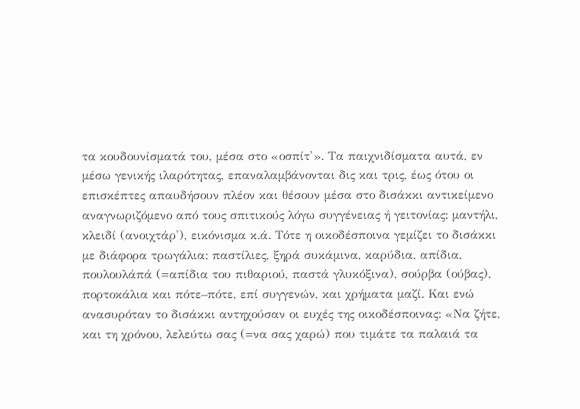τα κουδουνίσματά του, μέσα στο «οσπίτ'». Τα παιχνιδίσματα αυτά, εν μέσω γενικής ιλαρότητας, επαναλαμβάνονται δις και τρις, έως ότου οι επισκέπτες απαυδήσουν πλέον και θέσουν μέσα στο δισάκκι αντικείμενο αναγνωριζόμενο από τους σπιτικούς λόγω συγγένειας ή γειτονίας: μαντήλι, κλειδί (ανοιχτάρ'), εικόνισμα κ.ά. Τότε η οικοδέσποινα γεμίζει το δισάκκι με διάφορα τρωγάλια: παστίλιες, ξηρά συκάμινα, καρύδια, απίδια, πουλουλάπά (=απίδια του πιθαριού, παστά γλυκόξινα), σούρβα (ούβας), πορτοκάλια και πότε–πότε, επί συγγενών, και χρήματα μαζί. Και ενώ ανασυρόταν το δισάκκι αντηχούσαν οι ευχές της οικοδέσποινας: «Να ζήτε, και τη χρόνου, λελεύτω σας (=να σας χαρώ) που τιμάτε τα παλαιά τα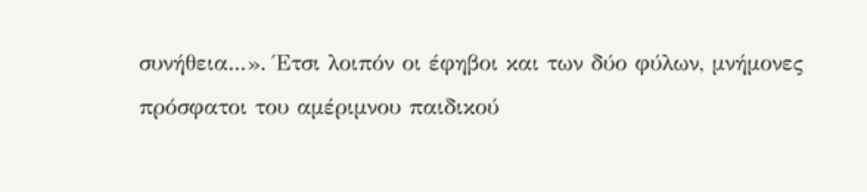συνήθεια...». Έτσι λοιπόν οι έφηβοι και των δύο φύλων, μνήμονες πρόσφατοι του αμέριμνου παιδικού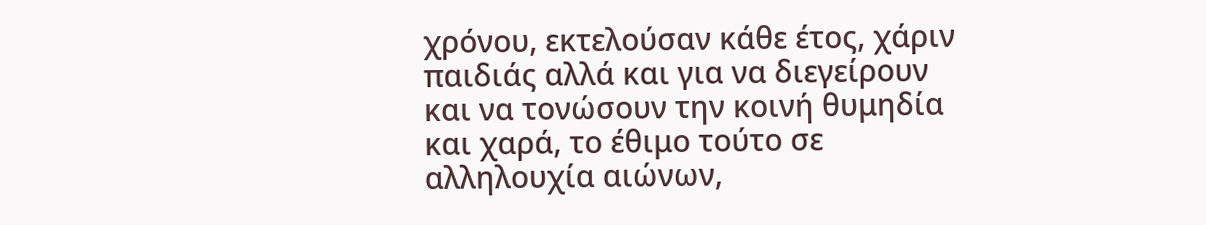χρόνου, εκτελούσαν κάθε έτος, χάριν παιδιάς αλλά και για να διεγείρουν και να τονώσουν την κοινή θυμηδία και χαρά, το έθιμο τούτο σε αλληλουχία αιώνων,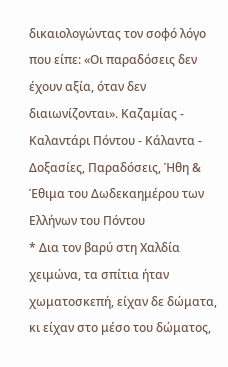δικαιολογώντας τον σοφό λόγο που είπε: «Οι παραδόσεις δεν έχουν αξία, όταν δεν διαιωνίζονται». Καζαμίας - Καλαντάρι Πόντου - Κάλαντα - Δοξασίες, Παραδόσεις, Ήθη & Έθιμα του Δωδεκαημέρου των Ελλήνων του Πόντου
* Δια τον βαρύ στη Χαλδία χειμώνα, τα σπίτια ήταν χωματοσκεπή, είχαν δε δώματα, κι είχαν στο μέσο του δώματος,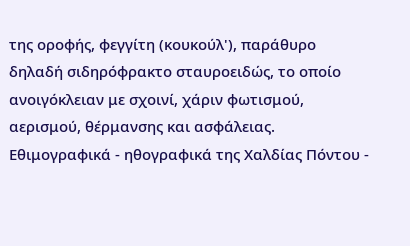της οροφής, φεγγίτη (κουκούλ'), παράθυρο δηλαδή σιδηρόφρακτο σταυροειδώς, το οποίο ανοιγόκλειαν με σχοινί, χάριν φωτισμού, αερισμού, θέρμανσης και ασφάλειας.
Εθιμογραφικά - ηθογραφικά της Χαλδίας Πόντου -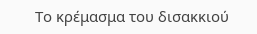Το κρέμασμα του δισακκιού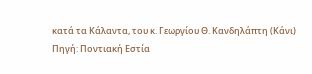κατά τα Κάλαντα, του κ. Γεωργίου Θ. Κανδηλάπτη (Κάνι)
Πηγή: Ποντιακή Εστία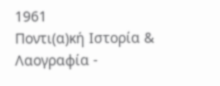1961
Ποντι(α)κή Ιστορία & Λαογραφία -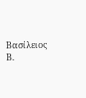Βασίλειος Β.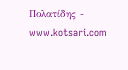Πολατίδης - www.kotsari.com